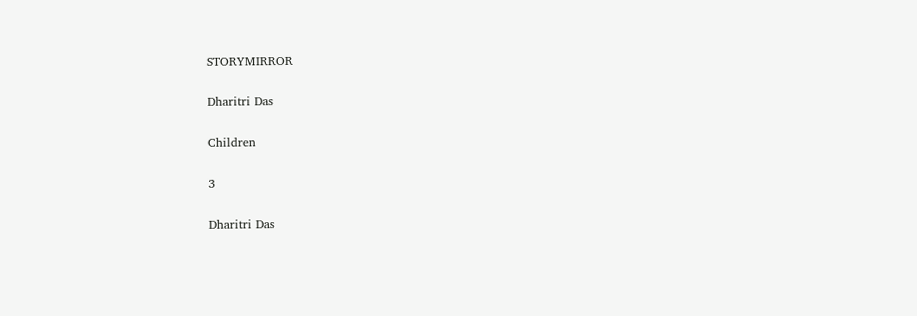STORYMIRROR

Dharitri Das

Children

3

Dharitri Das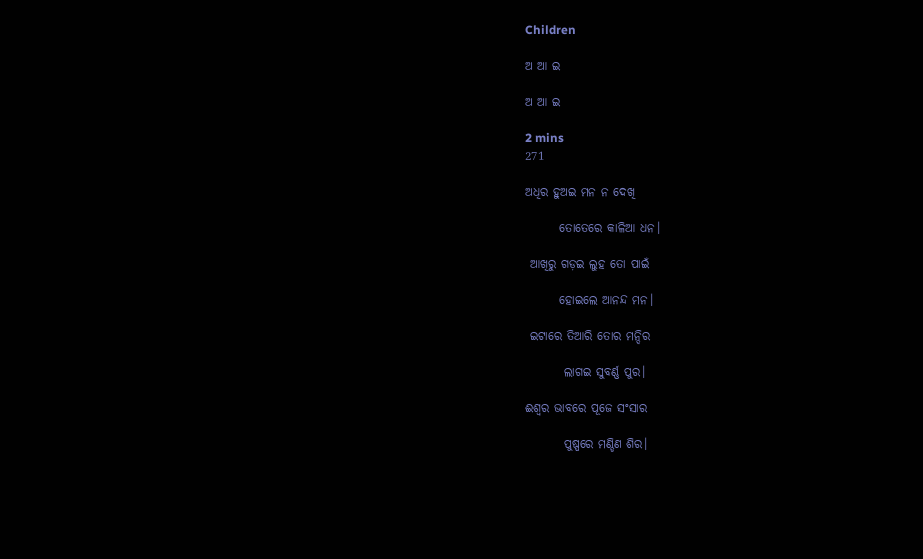Children

ଅ ଆ ଇ

ଅ ଆ ଇ

2 mins
271

ଅଧିର ହୁଅଇ ମନ ନ ଦେଖି

       ତୋତେରେ କାଳିଆ ଧନ।

 ଆଖିରୁ ଗଡ଼ଇ ଲୁହ ତୋ ପାଇଁ

       ହୋଇଲେ ଆନନ୍ଦ ମନ।

 ଇଟାରେ ତିଆରି ତୋର ମନ୍ଦିର

        ଲାଗଇ ସୁବର୍ଣ୍ଣ ପୁର।

ଈଶ୍ୱର ଭାବରେ ପୂଜେ ସଂସାର

        ପୁଷ୍ପରେ ମଣ୍ଡିଣ ଶିର।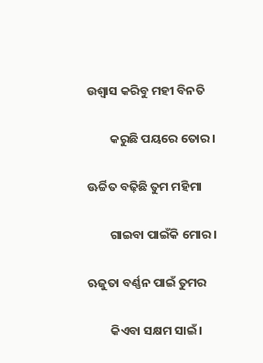ଉଶ୍ୱାସ କରିବୁ ମହୀ ବିନତି

        କରୁଛି ପୟରେ ତୋର।

ଊର୍ଚ୍ଚିତ ବଢ଼ିଛି ତୁମ ମହିମା

        ଗାଇବା ପାଇଁକି ମୋର।

ଋଜୁତା ବର୍ଣ୍ଣନ ପାଇଁ ତୁମର

        କିଏବା ସକ୍ଷମ ସାଇଁ।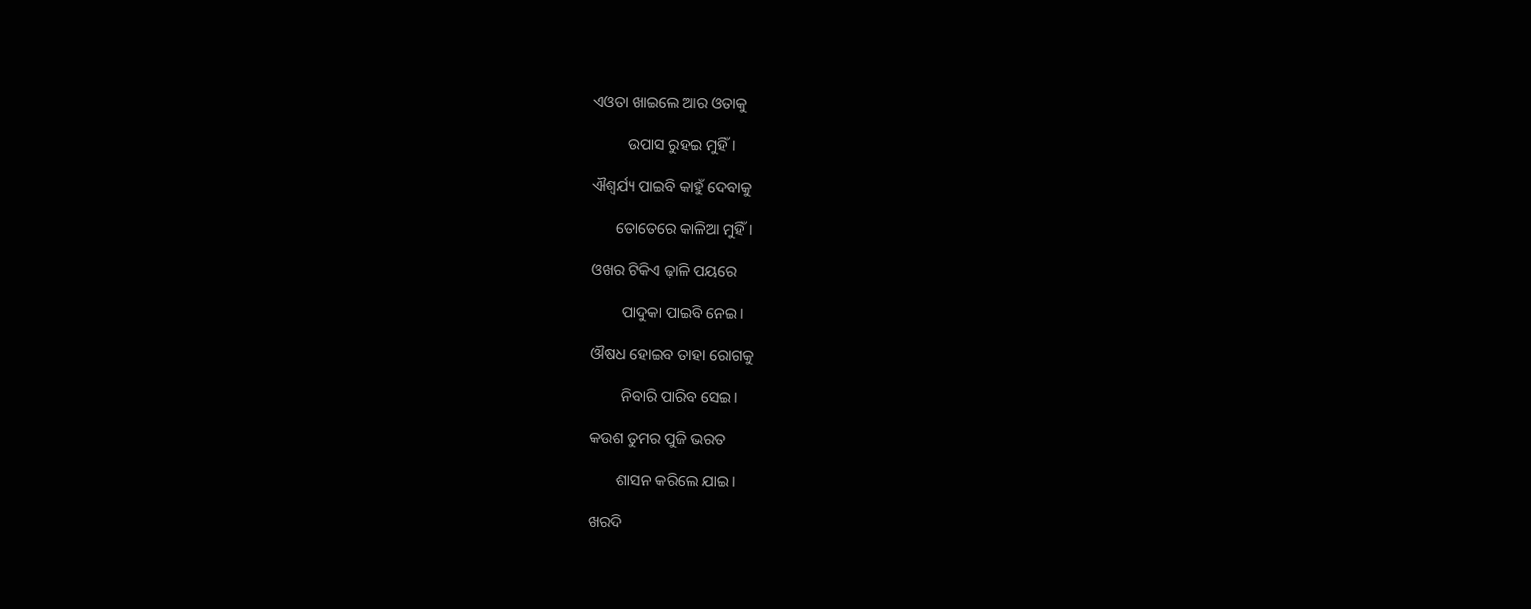ଏଓତା ଖାଇଲେ ଆର ଓତାକୁ

         ଉପାସ ରୁହଇ ମୁହିଁ।

ଐଶ୍ୱର୍ଯ୍ୟ ପାଇବି କାହୁଁ ଦେବାକୁ

      ତୋତେରେ କାଳିଆ ମୁହିଁ।

ଓଖର ଟିକିଏ ଢ଼ାଳି ପୟରେ

        ପାଦୁକା ପାଇବି ନେଇ।

ଔଷଧ ହୋଇବ ତାହା ରୋଗକୁ

        ନିବାରି ପାରିବ ସେଇ।

କଉଶ ତୁମର ପୁଜି ଭରତ

       ଶାସନ କରିଲେ ଯାଇ।

ଖରଦି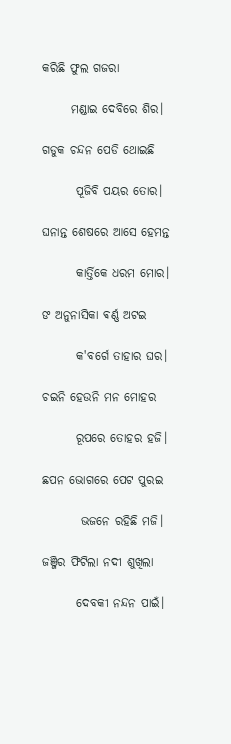କରିଛି ଫୁଲ ଗଜରା

      ମଣ୍ଡାଇ ଦେବିରେ ଶିର।

ଗଡୁକ ଚନ୍ଦନ ପେଡି ଥୋଇଛି

       ପୂଜିବି ପୟର ତୋର।

ଘନାନ୍ତ ଶେଷରେ ଆସେ ହେମନ୍ତ

       କାର୍ତ୍ତିକେ ଧରମ ମୋର।

ଙ ଅନୁନାସିକା ଵର୍ଣ୍ଣ ଅଟଇ

       କ'ବର୍ଗେ ତାହାର ଘର।

ଚଇନି ହେଉନି ମନ ମୋହର

       ରୂପରେ ତୋହର ହଜି।

ଛପନ ଭୋଗରେ ପେଟ ପୁରଇ

        ଭଜନେ ରହିଛି ମଜି।

ଜଞ୍ଜିର ଫିଟିଲା ନଦୀ ଶୁଖିଲା

       ଦେବକୀ ନନ୍ଦନ ପାଇଁ।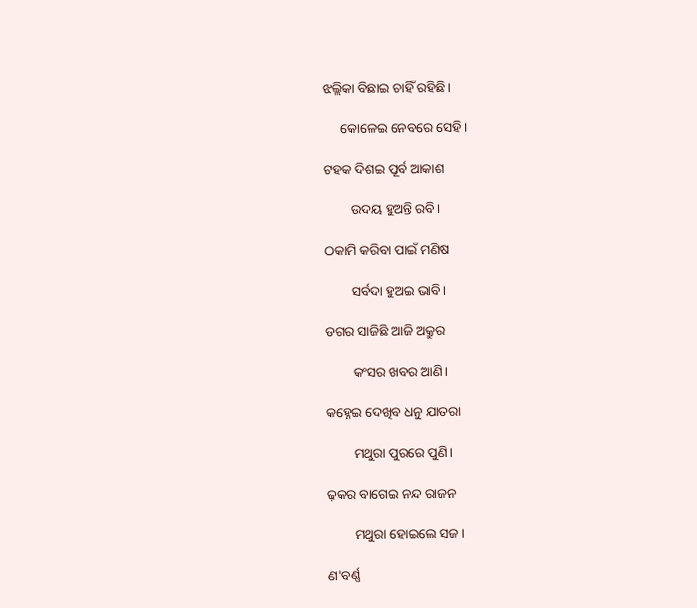ଝଲ୍ଲିକା ବିଛାଇ ଚାହିଁ ରହିଛି।

     କୋଳେଇ ନେବରେ ସେହି।

ଟହକ ଦିଶଇ ପୂର୍ବ ଆକାଶ

        ଉଦୟ ହୁଅନ୍ତି ରବି।

ଠକାମି କରିବା ପାଇଁ ମଣିଷ

        ସର୍ବଦା ହୁଅଇ ଭାବି।

ଡଗର ସାଜିଛି ଆଜି ଅକ୍ରୁର

        କଂସର ଖବର ଆଣି।

କହ୍ନେଇ ଦେଖିବ ଧନୁ ଯାତରା

        ମଥୁରା ପୁରରେ ପୁଣି।

ଢ଼କର ବାଗେଇ ନନ୍ଦ ରାଜନ

        ମଥୁରା ହୋଇଲେ ସଜ।

ଣ'ବର୍ଣ୍ଣ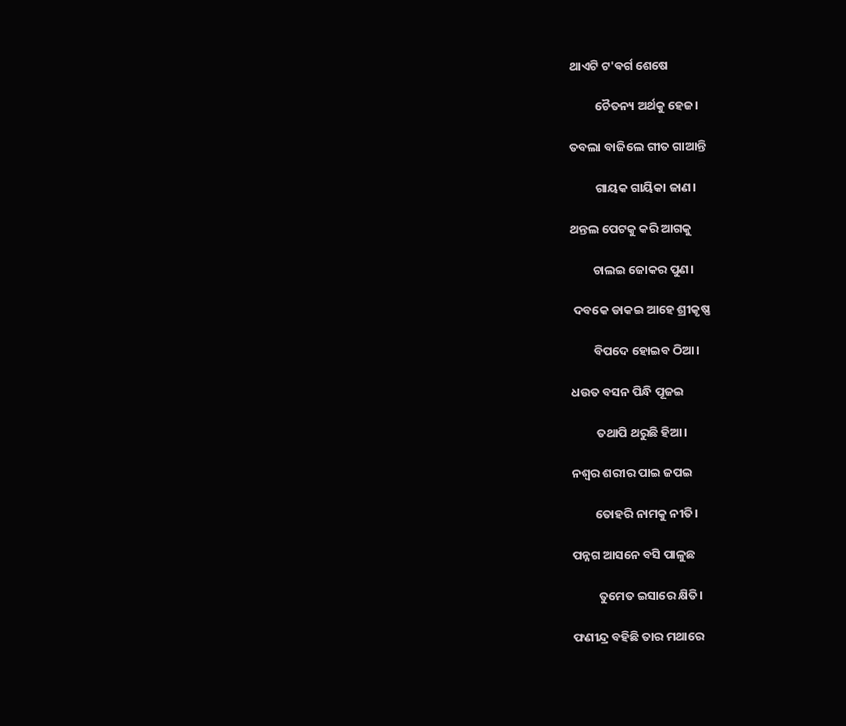ଥାଏଟି ଟ'ଵର୍ଗ ଶେଷେ

         ଚୈତନ୍ୟ ଅର୍ଥକୁ ହେଜ।

ତବଲା ବାଜିଲେ ଗୀତ ଗାଆନ୍ତି

         ଗାୟକ ଗାୟିକା ଜାଣ।

ଥନ୍ତଲ ପେଟକୁ କରି ଆଗକୁ

        ଚାଲଇ ଜୋକର ପୁଣ।

 ଦବକେ ଡାକଇ ଆହେ ଶ୍ରୀକୃଷ୍ଣ

        ବିପଦେ ହୋଇବ ଠିଆ।

ଧଉତ ବସନ ପିନ୍ଧି ପୂଜଇ

         ତଥାପି ଥରୁଛି ହିଆ।

ନଶ୍ୱର ଶରୀର ପାଇ ଜପଇ

        ତୋହରି ନାମକୁ ନୀତି।

ପନ୍ନଗ ଆସନେ ବସି ପାଳୁଛ

         ତୁମେତ ଇସାରେ କ୍ଷିତି।

ଫଣୀନ୍ଦ୍ର ବହିଛି ତାର ମଥାରେ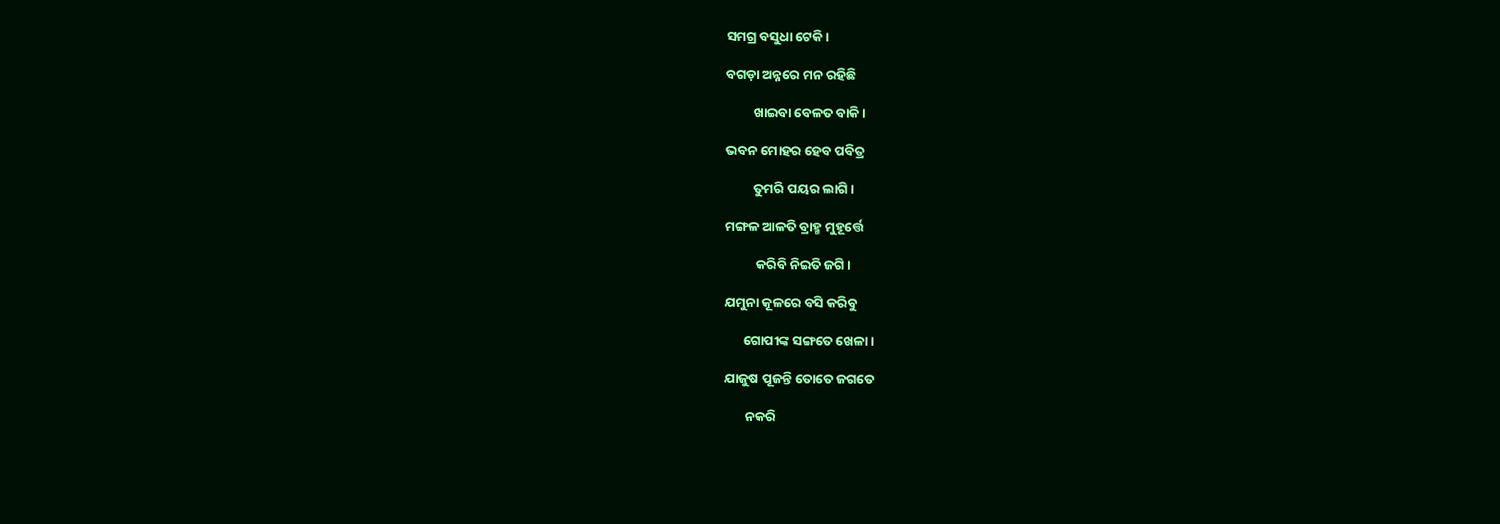ସମଗ୍ର ବସୁଧା ଟେକି।

ବଗଡ଼ା ଅନ୍ନରେ ମନ ରହିଛି

         ଖାଇବା ବେଳତ ବାକି।

ଭବନ ମୋହର ହେବ ପବିତ୍ର

         ତୁମରି ପୟର ଲାଗି।

ମଙ୍ଗଳ ଆଳତି ବ୍ରାହ୍ମ ମୁହୂର୍ତ୍ତେ

          କରିବି ନିଇତି ଜଗି।

ଯମୁନା କୂଳରେ ବସି କରିବୁ

      ଗୋପୀଙ୍କ ସଙ୍ଗତେ ଖେଳା।

ଯାଜୁଷ ପୂଜନ୍ତି ତୋତେ ଜଗତେ

       ନକରି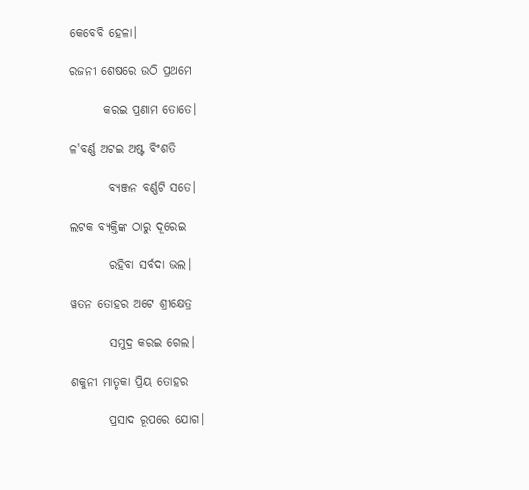କେବେବି ହେଳା।

ରଜନୀ ଶେଷରେ ଉଠି ପ୍ରଥମେ

       କରଇ ପ୍ରଣାମ ତୋତେ।

ଳ'ବର୍ଣ୍ଣ ଅଟଇ ଅଷ୍ଟ ବିଂଶତି

        ବ୍ୟଞ୍ଜନ ବର୍ଣ୍ଣଟି ସତେ।

ଲଟକ ବ୍ୟକ୍ତିଙ୍କ ଠାରୁ ଦୂରେଇ

        ରହିବା ସର୍ବଦା ଭଲ।

ୱତନ ତୋହର ଅଟେ ଶ୍ରୀକ୍ଷେତ୍ର

        ସମୁଦ୍ର କରଇ ଗେଲ।

ଶକୁନୀ ମାତୃକା ପ୍ରିୟ ତୋହର

        ପ୍ରସାଦ ରୂପରେ ଯୋଗ।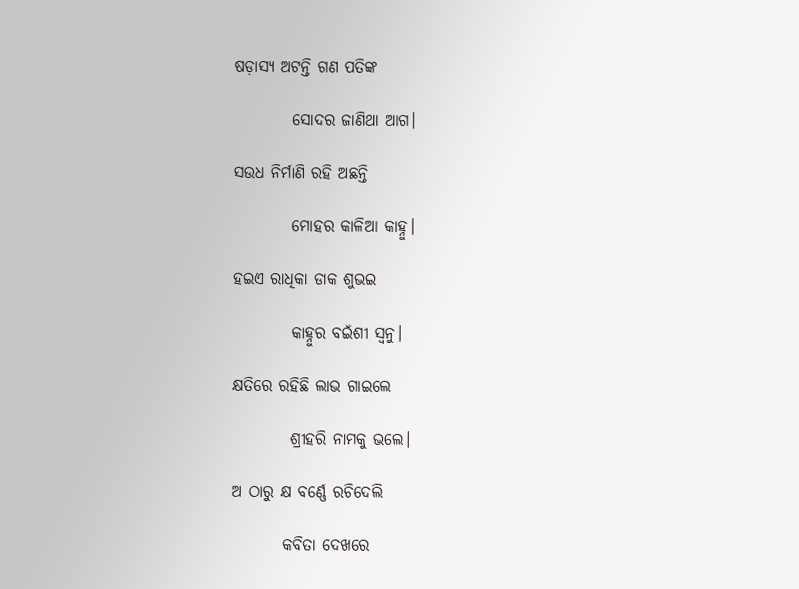ଷଡ଼ାସ୍ୟ ଅଟନ୍ତି ଗଣ ପତିଙ୍କ

         ସୋଦର ଜାଣିଥା ଆଗ।

ସଉଧ ନିର୍ମାଣି ରହି ଅଛନ୍ତି

         ମୋହର କାଳିଆ କାହ୍ନୁ।

ହଇଏ ରାଧିକା ଡାକ ଶୁଭଇ

         କାହ୍ନୁର ବଇଁଶୀ ସ୍ୱନୁ।

କ୍ଷତିରେ ରହିଛି ଲାଭ ଗାଇଲେ

         ଶ୍ରୀହରି ନାମକୁ ଭଲେ।

ଅ ଠାରୁ କ୍ଷ ବର୍ଣ୍ଣେ ରଚିଦେଲି

        କବିତା ଦେଖରେ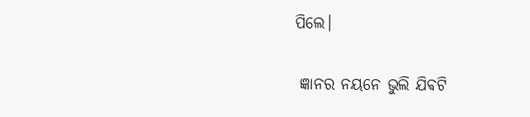ପିଲେ।

 ଜ୍ଞାନର ନୟନେ ଭୁଲି ଯିଵଟି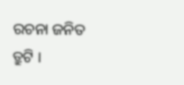ରଚନା ଜନିତ ତ୍ରୁଟି ।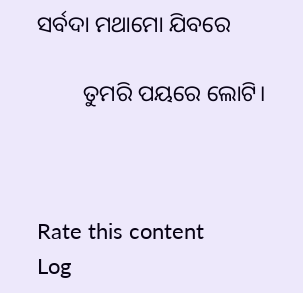ସର୍ବଦା ମଥାମୋ ଯିବରେ

        ତୁମରି ପୟରେ ଲୋଟି।



Rate this content
Log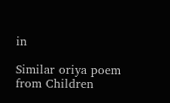in

Similar oriya poem from Children